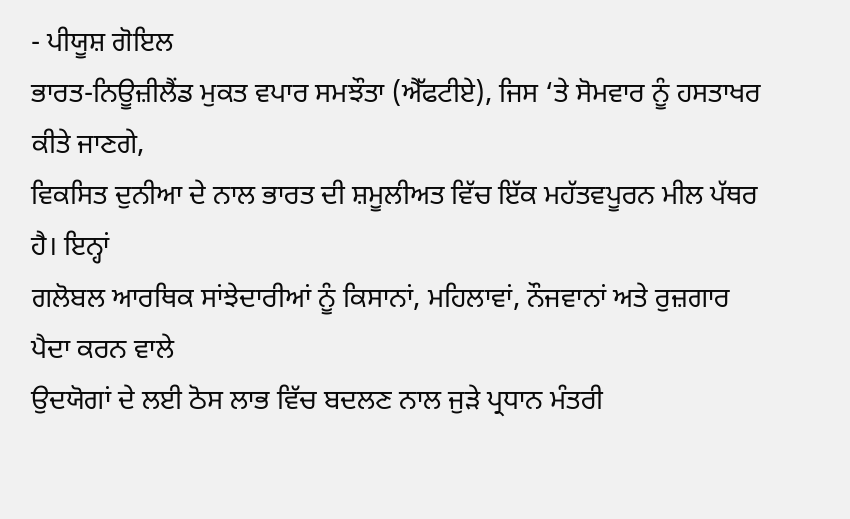- ਪੀਯੂਸ਼ ਗੋਇਲ
ਭਾਰਤ-ਨਿਊਜ਼ੀਲੈਂਡ ਮੁਕਤ ਵਪਾਰ ਸਮਝੌਤਾ (ਐੱਫਟੀਏ), ਜਿਸ ‘ਤੇ ਸੋਮਵਾਰ ਨੂੰ ਹਸਤਾਖਰ ਕੀਤੇ ਜਾਣਗੇ,
ਵਿਕਸਿਤ ਦੁਨੀਆ ਦੇ ਨਾਲ ਭਾਰਤ ਦੀ ਸ਼ਮੂਲੀਅਤ ਵਿੱਚ ਇੱਕ ਮਹੱਤਵਪੂਰਨ ਮੀਲ ਪੱਥਰ ਹੈ। ਇਨ੍ਹਾਂ
ਗਲੋਬਲ ਆਰਥਿਕ ਸਾਂਝੇਦਾਰੀਆਂ ਨੂੰ ਕਿਸਾਨਾਂ, ਮਹਿਲਾਵਾਂ, ਨੌਜਵਾਨਾਂ ਅਤੇ ਰੁਜ਼ਗਾਰ ਪੈਦਾ ਕਰਨ ਵਾਲੇ
ਉਦਯੋਗਾਂ ਦੇ ਲਈ ਠੋਸ ਲਾਭ ਵਿੱਚ ਬਦਲਣ ਨਾਲ ਜੁੜੇ ਪ੍ਰਧਾਨ ਮੰਤਰੀ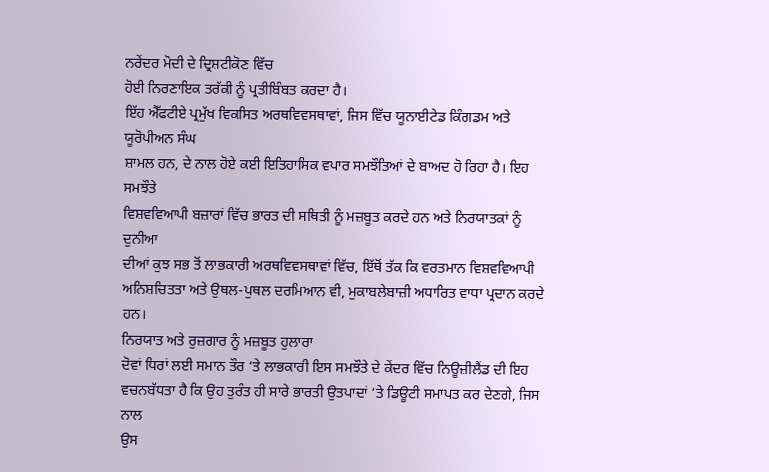ਨਰੇਂਦਰ ਮੋਦੀ ਦੇ ਦ੍ਰਿਸ਼ਟੀਕੋਣ ਵਿੱਚ
ਹੋਈ ਨਿਰਣਾਇਕ ਤਰੱਕੀ ਨੂੰ ਪ੍ਰਤੀਬਿੰਬਤ ਕਰਦਾ ਹੈ।
ਇੱਹ ਐੱਫਟੀਏ ਪ੍ਰਮੁੱਖ ਵਿਕਸਿਤ ਅਰਥਵਿਵਸਥਾਵਾਂ, ਜਿਸ ਵਿੱਚ ਯੂਨਾਈਟੇਡ ਕਿੰਗਡਮ ਅਤੇ ਯੂਰੋਪੀਅਨ ਸੰਘ
ਸ਼ਾਮਲ ਹਨ, ਦੇ ਨਾਲ ਹੋਏ ਕਈ ਇਤਿਹਾਸਿਕ ਵਪਾਰ ਸਮਝੌਤਿਆਂ ਦੇ ਬਾਅਦ ਹੋ ਰਿਹਾ ਹੈ। ਇਹ ਸਮਝੌਤੇ
ਵਿਸ਼ਵਵਿਆਪੀ ਬਜ਼ਾਰਾਂ ਵਿੱਚ ਭਾਰਤ ਦੀ ਸਥਿਤੀ ਨੂੰ ਮਜ਼ਬੂਤ ਕਰਦੇ ਹਨ ਅਤੇ ਨਿਰਯਾਤਕਾਂ ਨੂੰ ਦੁਨੀਆ
ਦੀਆਂ ਕੁਝ ਸਭ ਤੋਂ ਲਾਭਕਾਰੀ ਅਰਥਵਿਵਸਥਾਵਾਂ ਵਿੱਚ, ਇੱਥੋਂ ਤੱਕ ਕਿ ਵਰਤਮਾਨ ਵਿਸ਼ਵਵਿਆਪੀ
ਅਨਿਸ਼ਚਿਤਤਾ ਅਤੇ ਉਥਲ-ਪੁਥਲ ਦਰਮਿਆਨ ਵੀ, ਮੁਕਾਬਲੇਬਾਜ਼ੀ ਅਧਾਰਿਤ ਵਾਧਾ ਪ੍ਰਦਾਨ ਕਰਦੇ ਹਨ।
ਨਿਰਯਾਤ ਅਤੇ ਰੁਜ਼ਗਾਰ ਨੂੰ ਮਜ਼ਬੂਤ ਹੁਲਾਰਾ
ਦੋਵਾਂ ਧਿਰਾਂ ਲਈ ਸਮਾਨ ਤੌਰ ‘ਤੇ ਲਾਭਕਾਰੀ ਇਸ ਸਮਝੌਤੇ ਦੇ ਕੇਂਦਰ ਵਿੱਚ ਨਿਊਜ਼ੀਲੈਂਡ ਦੀ ਇਹ
ਵਚਨਬੱਧਤਾ ਹੈ ਕਿ ਉਹ ਤੁਰੰਤ ਹੀ ਸਾਰੇ ਭਾਰਤੀ ਉਤਪਾਦਾਂ ‘ਤੇ ਡਿਊਟੀ ਸਮਾਪਤ ਕਰ ਦੇਣਗੇ, ਜਿਸ ਨਾਲ
ਉਸ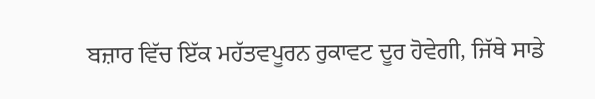ਬਜ਼ਾਰ ਵਿੱਚ ਇੱਕ ਮਹੱਤਵਪੂਰਨ ਰੁਕਾਵਟ ਦੂਰ ਹੋਵੇਗੀ, ਜਿੱਥੇ ਸਾਡੇ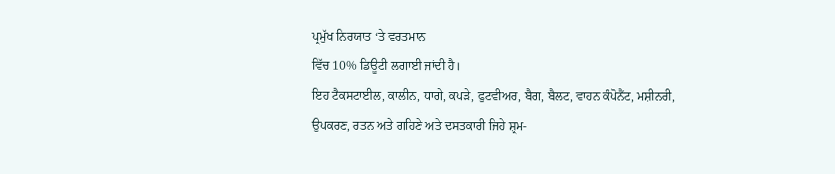ਪ੍ਰਮੁੱਖ ਨਿਰਯਾਤ ‘ਤੇ ਵਰਤਮਾਨ
ਵਿੱਚ 10% ਡਿਊਟੀ ਲਗਾਈ ਜਾਂਦੀ ਹੈ।
ਇਹ ਟੈਕਸਟਾਈਲ, ਕਾਲੀਨ, ਧਾਗੇ, ਕਪੜੇ, ਫੁਟਵੀਅਰ, ਬੈਗ, ਬੈਲਟ, ਵਾਹਨ ਕੰਪੋਨੈਂਟ, ਮਸ਼ੀਨਰੀ,
ਉਪਕਰਣ, ਰਤਨ ਅਤੇ ਗਹਿਣੇ ਅਤੇ ਦਸਤਕਾਰੀ ਜਿਹੇ ਸ਼੍ਰਮ-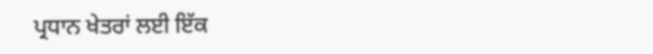ਪ੍ਰਧਾਨ ਖੇਤਰਾਂ ਲਈ ਇੱਕ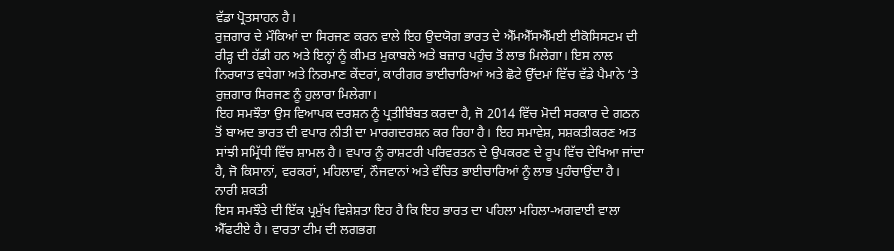ਵੱਡਾ ਪ੍ਰੋਤਸਾਹਨ ਹੈ।
ਰੁਜ਼ਗਾਰ ਦੇ ਮੌਕਿਆਂ ਦਾ ਸਿਰਜਣ ਕਰਨ ਵਾਲੇ ਇਹ ਉਦਯੋਗ ਭਾਰਤ ਦੇ ਐੱਮਐੱਸਐੱਮਈ ਈਕੋਸਿਸਟਮ ਦੀ
ਰੀੜ੍ਹ ਦੀ ਹੱਡੀ ਹਨ ਅਤੇ ਇਨ੍ਹਾਂ ਨੂੰ ਕੀਮਤ ਮੁਕਾਬਲੇ ਅਤੇ ਬਜ਼ਾਰ ਪਹੁੰਚ ਤੋਂ ਲਾਭ ਮਿਲੇਗਾ। ਇਸ ਨਾਲ
ਨਿਰਯਾਤ ਵਧੇਗਾ ਅਤੇ ਨਿਰਮਾਣ ਕੇਂਦਰਾਂ, ਕਾਰੀਗਰ ਭਾਈਚਾਰਿਆਂ ਅਤੇ ਛੋਟੇ ਉੱਦਮਾਂ ਵਿੱਚ ਵੱਡੇ ਪੈਮਾਨੇ ‘ਤੇ
ਰੁਜ਼ਗਾਰ ਸਿਰਜਣ ਨੂੰ ਹੁਲਾਰਾ ਮਿਲੇਗਾ।
ਇਹ ਸਮਝੌਤਾ ਉਸ ਵਿਆਪਕ ਦਰਸ਼ਨ ਨੂੰ ਪ੍ਰਤੀਬਿੰਬਤ ਕਰਦਾ ਹੈ, ਜੋ 2014 ਵਿੱਚ ਮੋਦੀ ਸਰਕਾਰ ਦੇ ਗਠਨ
ਤੋਂ ਬਾਅਦ ਭਾਰਤ ਦੀ ਵਪਾਰ ਨੀਤੀ ਦਾ ਮਾਰਗਦਰਸ਼ਨ ਕਰ ਰਿਹਾ ਹੈ। ਇਹ ਸਮਾਵੇਸ਼, ਸਸ਼ਕਤੀਕਰਣ ਅਤ
ਸਾਂਝੀ ਸਮ੍ਰਿੱਧੀ ਵਿੱਚ ਸ਼ਾਮਲ ਹੈ। ਵਪਾਰ ਨੂੰ ਰਾਸ਼ਟਰੀ ਪਰਿਵਰਤਨ ਦੇ ਉਪਕਰਣ ਦੇ ਰੂਪ ਵਿੱਚ ਦੇਖਿਆ ਜਾਂਦਾ
ਹੈ, ਜੋ ਕਿਸਾਨਾਂ, ਵਰਕਰਾਂ, ਮਹਿਲਾਵਾਂ, ਨੌਜਵਾਨਾਂ ਅਤੇ ਵੰਚਿਤ ਭਾਈਚਾਰਿਆਂ ਨੂੰ ਲਾਭ ਪੁਹੰਚਾਉਂਦਾ ਹੈ।
ਨਾਰੀ ਸ਼ਕਤੀ
ਇਸ ਸਮਝੌਤੇ ਦੀ ਇੱਕ ਪ੍ਰਮੁੱਖ ਵਿਸ਼ੇਸ਼ਤਾ ਇਹ ਹੈ ਕਿ ਇਹ ਭਾਰਤ ਦਾ ਪਹਿਲਾ ਮਹਿਲਾ-ਅਗਵਾਈ ਵਾਲਾ
ਐੱਫਟੀਏ ਹੈ। ਵਾਰਤਾ ਟੀਮ ਦੀ ਲਗਭਗ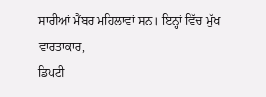ਸਾਰੀਆਂ ਮੈਂਬਰ ਮਹਿਲਾਵਾਂ ਸਨ। ਇਨ੍ਹਾਂ ਵਿੱਚ ਮੁੱਖ ਵਾਰਤਾਕਾਰ,
ਡਿਪਟੀ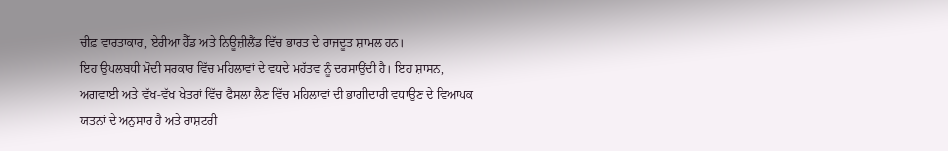ਚੀਫ਼ ਵਾਰਤਾਕਾਰ, ਏਰੀਆ ਹੈੱਡ ਅਤੇ ਨਿਊਜ਼ੀਲੈਂਡ ਵਿੱਚ ਭਾਰਤ ਦੇ ਰਾਜਦੂਤ ਸ਼ਾਮਲ ਹਨ।
ਇਹ ਉਪਲਬਧੀ ਮੋਦੀ ਸਰਕਾਰ ਵਿੱਚ ਮਹਿਲਾਵਾਂ ਦੇ ਵਧਦੇ ਮਹੱਤਵ ਨੂੰ ਦਰਸਾਉਂਦੀ ਹੈ। ਇਹ ਸ਼ਾਸਨ,
ਅਗਵਾਈ ਅਤੇ ਵੱਖ-ਵੱਖ ਖੇਤਰਾਂ ਵਿੱਚ ਫੈਸਲਾ ਲੈਣ ਵਿੱਚ ਮਹਿਲਾਵਾਂ ਦੀ ਭਾਗੀਦਾਰੀ ਵਧਾਉਣ ਦੇ ਵਿਆਪਕ
ਯਤਨਾਂ ਦੇ ਅਨੁਸਾਰ ਹੈ ਅਤੇ ਰਾਸ਼ਟਰੀ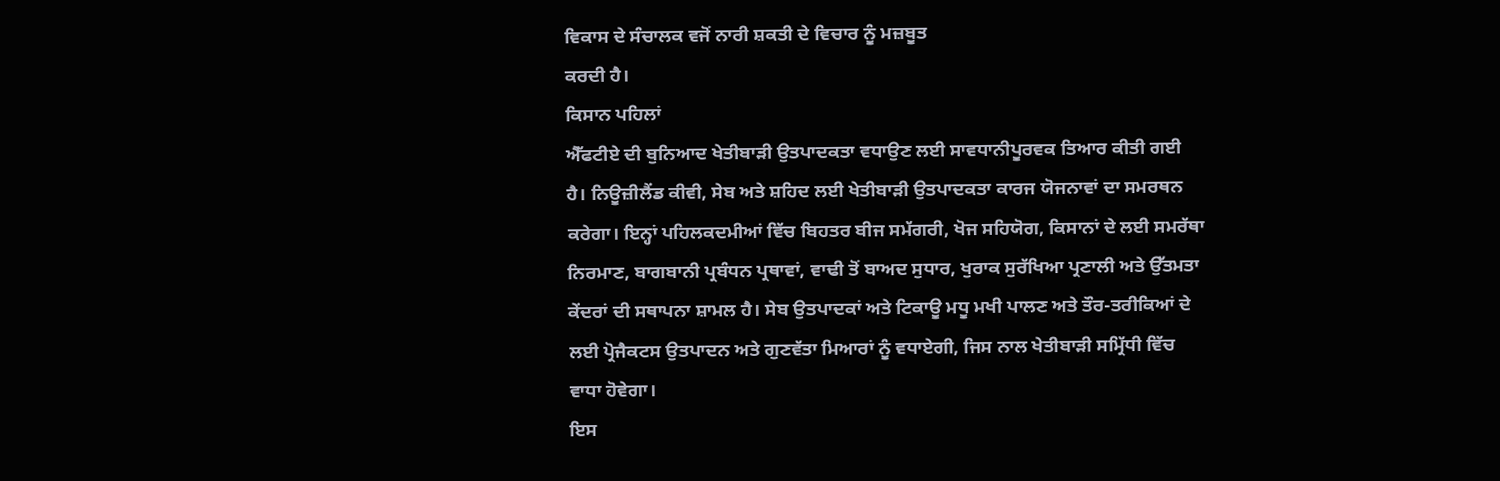ਵਿਕਾਸ ਦੇ ਸੰਚਾਲਕ ਵਜੋਂ ਨਾਰੀ ਸ਼ਕਤੀ ਦੇ ਵਿਚਾਰ ਨੂੰ ਮਜ਼ਬੂਤ
ਕਰਦੀ ਹੈ।
ਕਿਸਾਨ ਪਹਿਲਾਂ
ਐੱਫਟੀਏ ਦੀ ਬੁਨਿਆਦ ਖੇਤੀਬਾੜੀ ਉਤਪਾਦਕਤਾ ਵਧਾਉਣ ਲਈ ਸਾਵਧਾਨੀਪੂਰਵਕ ਤਿਆਰ ਕੀਤੀ ਗਈ
ਹੈ। ਨਿਊਜ਼ੀਲੈਂਡ ਕੀਵੀ, ਸੇਬ ਅਤੇ ਸ਼ਹਿਦ ਲਈ ਖੇਤੀਬਾੜੀ ਉਤਪਾਦਕਤਾ ਕਾਰਜ ਯੋਜਨਾਵਾਂ ਦਾ ਸਮਰਥਨ
ਕਰੇਗਾ। ਇਨ੍ਹਾਂ ਪਹਿਲਕਦਮੀਆਂ ਵਿੱਚ ਬਿਹਤਰ ਬੀਜ ਸਮੱਗਰੀ, ਖੋਜ ਸਹਿਯੋਗ, ਕਿਸਾਨਾਂ ਦੇ ਲਈ ਸਮਰੱਥਾ
ਨਿਰਮਾਣ, ਬਾਗਬਾਨੀ ਪ੍ਰਬੰਧਨ ਪ੍ਰਥਾਵਾਂ, ਵਾਢੀ ਤੋਂ ਬਾਅਦ ਸੁਧਾਰ, ਖੁਰਾਕ ਸੁਰੱਖਿਆ ਪ੍ਰਣਾਲੀ ਅਤੇ ਉੱਤਮਤਾ
ਕੇਂਦਰਾਂ ਦੀ ਸਥਾਪਨਾ ਸ਼ਾਮਲ ਹੈ। ਸੇਬ ਉਤਪਾਦਕਾਂ ਅਤੇ ਟਿਕਾਊ ਮਧੂ ਮਖੀ ਪਾਲਣ ਅਤੇ ਤੌਰ-ਤਰੀਕਿਆਂ ਦੇ
ਲਈ ਪ੍ਰੋਜੈਕਟਸ ਉਤਪਾਦਨ ਅਤੇ ਗੁਣਵੱਤਾ ਮਿਆਰਾਂ ਨੂੰ ਵਧਾਏਗੀ, ਜਿਸ ਨਾਲ ਖੇਤੀਬਾੜੀ ਸਮ੍ਰਿੱਧੀ ਵਿੱਚ
ਵਾਧਾ ਹੋਵੇਗਾ।
ਇਸ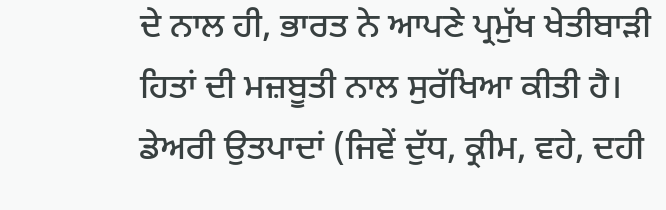ਦੇ ਨਾਲ ਹੀ, ਭਾਰਤ ਨੇ ਆਪਣੇ ਪ੍ਰਮੁੱਖ ਖੇਤੀਬਾੜੀ ਹਿਤਾਂ ਦੀ ਮਜ਼ਬੂਤੀ ਨਾਲ ਸੁਰੱਖਿਆ ਕੀਤੀ ਹੈ।
ਡੇਅਰੀ ਉਤਪਾਦਾਂ (ਜਿਵੇਂ ਦੁੱਧ, ਕ੍ਰੀਮ, ਵਹੇ, ਦਹੀ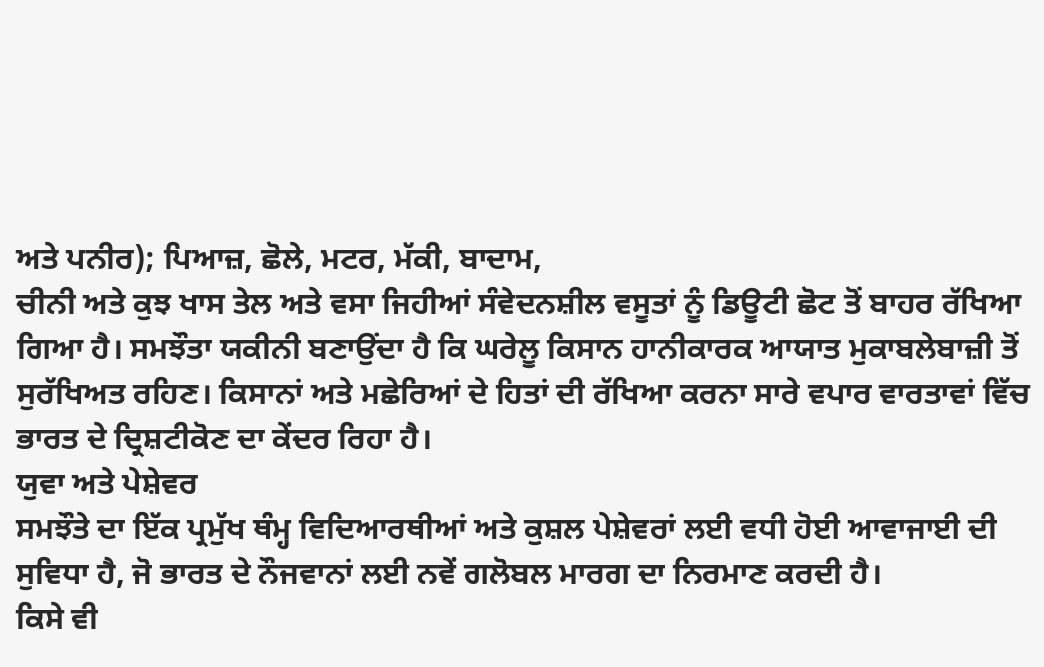ਅਤੇ ਪਨੀਰ); ਪਿਆਜ਼, ਛੋਲੇ, ਮਟਰ, ਮੱਕੀ, ਬਾਦਾਮ,
ਚੀਨੀ ਅਤੇ ਕੁਝ ਖਾਸ ਤੇਲ ਅਤੇ ਵਸਾ ਜਿਹੀਆਂ ਸੰਵੇਦਨਸ਼ੀਲ ਵਸੂਤਾਂ ਨੂੰ ਡਿਊਟੀ ਛੋਟ ਤੋਂ ਬਾਹਰ ਰੱਖਿਆ
ਗਿਆ ਹੈ। ਸਮਝੌਤਾ ਯਕੀਨੀ ਬਣਾਉਂਦਾ ਹੈ ਕਿ ਘਰੇਲੂ ਕਿਸਾਨ ਹਾਨੀਕਾਰਕ ਆਯਾਤ ਮੁਕਾਬਲੇਬਾਜ਼ੀ ਤੋਂ
ਸੁਰੱਖਿਅਤ ਰਹਿਣ। ਕਿਸਾਨਾਂ ਅਤੇ ਮਛੇਰਿਆਂ ਦੇ ਹਿਤਾਂ ਦੀ ਰੱਖਿਆ ਕਰਨਾ ਸਾਰੇ ਵਪਾਰ ਵਾਰਤਾਵਾਂ ਵਿੱਚ
ਭਾਰਤ ਦੇ ਦ੍ਰਿਸ਼ਟੀਕੋਣ ਦਾ ਕੇਂਦਰ ਰਿਹਾ ਹੈ।
ਯੁਵਾ ਅਤੇ ਪੇਸ਼ੇਵਰ
ਸਮਝੌਤੇ ਦਾ ਇੱਕ ਪ੍ਰਮੁੱਖ ਥੰਮ੍ਹ ਵਿਦਿਆਰਥੀਆਂ ਅਤੇ ਕੁਸ਼ਲ ਪੇਸ਼ੇਵਰਾਂ ਲਈ ਵਧੀ ਹੋਈ ਆਵਾਜਾਈ ਦੀ
ਸੁਵਿਧਾ ਹੈ, ਜੋ ਭਾਰਤ ਦੇ ਨੌਜਵਾਨਾਂ ਲਈ ਨਵੇਂ ਗਲੋਬਲ ਮਾਰਗ ਦਾ ਨਿਰਮਾਣ ਕਰਦੀ ਹੈ।
ਕਿਸੇ ਵੀ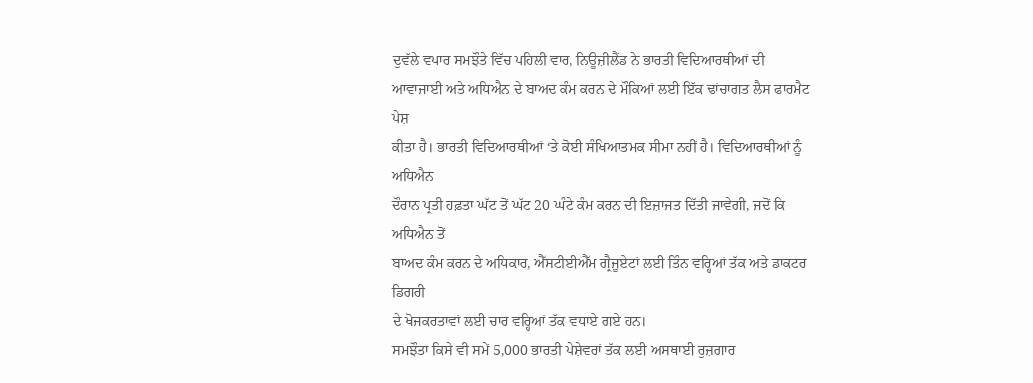ਦੁਵੱਲੇ ਵਪਾਰ ਸਮਝੌਤੇ ਵਿੱਚ ਪਹਿਲੀ ਵਾਰ, ਨਿਊਜ਼ੀਲੈਂਡ ਨੇ ਭਾਰਤੀ ਵਿਦਿਆਰਥੀਆਂ ਦੀ
ਆਵਾਜਾਈ ਅਤੇ ਅਧਿਐਨ ਦੇ ਬਾਅਦ ਕੰਮ ਕਰਨ ਦੇ ਮੌਕਿਆਂ ਲਈ ਇੱਕ ਢਾਂਚਾਗਤ ਲੈਸ ਫਾਰਮੈਟ ਪੇਸ਼
ਕੀਤਾ ਹੈ। ਭਾਰਤੀ ਵਿਦਿਆਰਥੀਆਂ ‘ਤੇ ਕੋਈ ਸੰਖਿਆਤਮਕ ਸੀਮਾ ਨਹੀਂ ਹੈ। ਵਿਦਿਆਰਥੀਆਂ ਨੂੰ ਅਧਿਐਨ
ਦੌਰਾਨ ਪ੍ਰਤੀ ਹਫ਼ਤਾ ਘੱਟ ਤੋਂ ਘੱਟ 20 ਘੰਟੇ ਕੰਮ ਕਰਨ ਦੀ ਇਜ਼ਾਜਤ ਦਿੱਤੀ ਜਾਵੇਗੀ, ਜਦੋਂ ਕਿ ਅਧਿਐਨ ਤੋਂ
ਬਾਅਦ ਕੰਮ ਕਰਨ ਦੇ ਅਧਿਕਾਰ, ਐੱਸਟੀਈਐੱਮ ਗ੍ਰੈਜੂਏਟਾਂ ਲਈ ਤਿੰਨ ਵਰ੍ਹਿਆਂ ਤੱਕ ਅਤੇ ਡਾਕਟਰ ਡਿਗਰੀ
ਦੇ ਖੋਜਕਰਤਾਵਾਂ ਲਈ ਚਾਰ ਵਰ੍ਹਿਆਂ ਤੱਕ ਵਧਾਏ ਗਏ ਹਨ।
ਸਮਝੌਤਾ ਕਿਸੇ ਵੀ ਸਮੇਂ 5,000 ਭਾਰਤੀ ਪੇਸ਼ੇਵਰਾਂ ਤੱਕ ਲਈ ਅਸਥਾਈ ਰੁਜ਼ਗਾਰ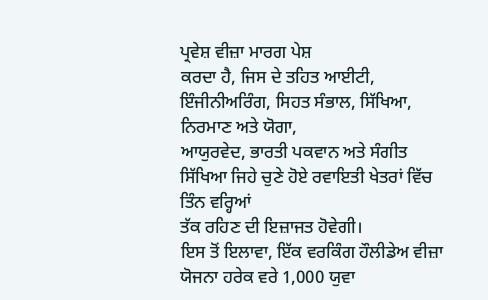ਪ੍ਰਵੇਸ਼ ਵੀਜ਼ਾ ਮਾਰਗ ਪੇਸ਼
ਕਰਦਾ ਹੈ, ਜਿਸ ਦੇ ਤਹਿਤ ਆਈਟੀ, ਇੰਜੀਨੀਅਰਿੰਗ, ਸਿਹਤ ਸੰਭਾਲ, ਸਿੱਖਿਆ, ਨਿਰਮਾਣ ਅਤੇ ਯੋਗਾ,
ਆਯੁਰਵੇਦ, ਭਾਰਤੀ ਪਕਵਾਨ ਅਤੇ ਸੰਗੀਤ ਸਿੱਖਿਆ ਜਿਹੇ ਚੁਣੇ ਹੋਏ ਰਵਾਇਤੀ ਖੇਤਰਾਂ ਵਿੱਚ ਤਿੰਨ ਵਰ੍ਹਿਆਂ
ਤੱਕ ਰਹਿਣ ਦੀ ਇਜ਼ਾਜਤ ਹੋਵੇਗੀ।
ਇਸ ਤੋਂ ਇਲਾਵਾ, ਇੱਕ ਵਰਕਿੰਗ ਹੌਲੀਡੇਅ ਵੀਜ਼ਾ ਯੋਜਨਾ ਹਰੇਕ ਵਰੇ 1,000 ਯੁਵਾ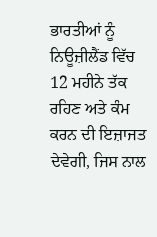ਭਾਰਤੀਆਂ ਨੂੰ
ਨਿਊਜ਼ੀਲੈਂਡ ਵਿੱਚ 12 ਮਹੀਨੇ ਤੱਕ ਰਹਿਣ ਅਤੇ ਕੰਮ ਕਰਨ ਦੀ ਇਜ਼ਾਜਤ ਦੇਵੇਗੀ, ਜਿਸ ਨਾਲ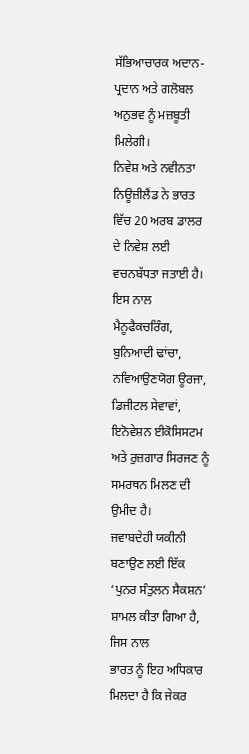ਸੱਭਿਆਚਾਰਕ ਅਦਾਨ-ਪ੍ਰਦਾਨ ਅਤੇ ਗਲੋਬਲ ਅਨੁਭਵ ਨੂੰ ਮਜ਼ਬੂਤੀ ਮਿਲੇਗੀ।
ਨਿਵੇਸ਼ ਅਤੇ ਨਵੀਨਤਾ
ਨਿਊਜ਼ੀਲੈਂਡ ਨੇ ਭਾਰਤ ਵਿੱਚ 20 ਅਰਬ ਡਾਲਰ ਦੇ ਨਿਵੇਸ਼ ਲਈ ਵਚਨਬੱਧਤਾ ਜਤਾਈ ਹੈ। ਇਸ ਨਾਲ
ਮੈਨੂਫੈਕਚਰਿੰਗ, ਬੁਨਿਆਦੀ ਢਾਂਚਾ, ਨਵਿਆਉਣਯੋਗ ਊਰਜਾ, ਡਿਜੀਟਲ ਸੇਵਾਵਾਂ, ਇਨੋਵੇਸ਼ਨ ਈਕੋਸਿਸਟਮ
ਅਤੇ ਰੁਜ਼ਗਾਰ ਸਿਰਜਣ ਨੂੰ ਸਮਰਥਨ ਮਿਲਣ ਦੀ ਉਮੀਦ ਹੈ।
ਜਵਾਬਦੇਹੀ ਯਕੀਨੀ ਬਣਾਉਣ ਲਈ ਇੱਕ ‘ਪੁਨਰ ਸੰਤੁਲਨ ਸੈਕਸ਼ਨ’ ਸ਼ਾਮਲ ਕੀਤਾ ਗਿਆ ਹੈ, ਜਿਸ ਨਾਲ
ਭਾਰਤ ਨੂੰ ਇਹ ਅਧਿਕਾਰ ਮਿਲਦਾ ਹੈ ਕਿ ਜੇਕਰ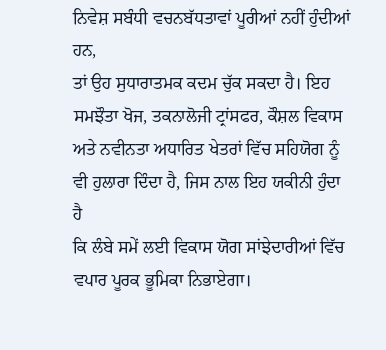ਨਿਵੇਸ਼ ਸਬੰਧੀ ਵਚਨਬੱਧਤਾਵਾਂ ਪੂਰੀਆਂ ਨਹੀਂ ਹੁੰਦੀਆਂ ਹਨ,
ਤਾਂ ਉਹ ਸੁਧਾਰਾਤਮਕ ਕਦਮ ਚੁੱਕ ਸਕਦਾ ਹੈ। ਇਹ ਸਮਝੌਤਾ ਖੋਜ, ਤਕਨਾਲੋਜੀ ਟ੍ਰਾਂਸਫਰ, ਕੌਸ਼ਲ ਵਿਕਾਸ
ਅਤੇ ਨਵੀਨਤਾ ਅਧਾਰਿਤ ਖੇਤਰਾਂ ਵਿੱਚ ਸਹਿਯੋਗ ਨੂੰ ਵੀ ਹੁਲਾਰਾ ਦਿੰਦਾ ਹੈ, ਜਿਸ ਨਾਲ ਇਹ ਯਕੀਨੀ ਹੁੰਦਾ ਹੈ
ਕਿ ਲੰਬੇ ਸਮੇਂ ਲਈ ਵਿਕਾਸ ਯੋਗ ਸਾਂਝੇਦਾਰੀਆਂ ਵਿੱਚ ਵਪਾਰ ਪੂਰਕ ਭੂਮਿਕਾ ਨਿਭਾਏਗਾ।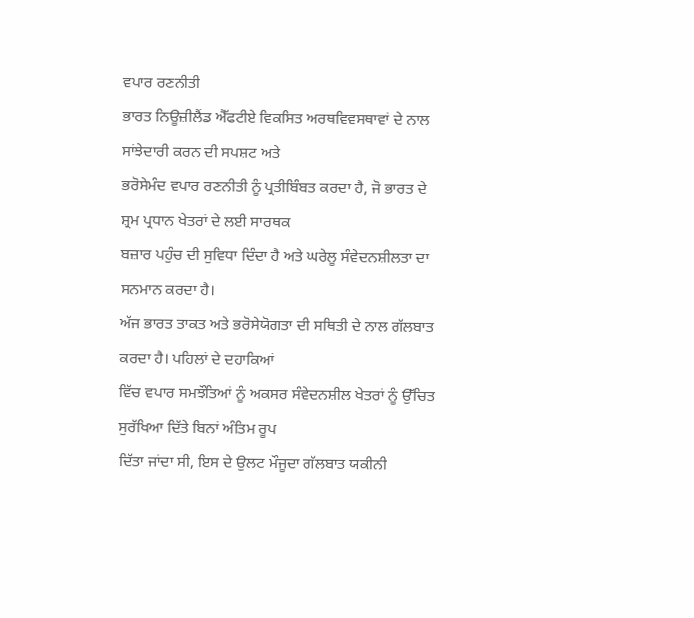ਵਪਾਰ ਰਣਨੀਤੀ
ਭਾਰਤ ਨਿਊਜ਼ੀਲੈਂਡ ਐੱਫਟੀਏ ਵਿਕਸਿਤ ਅਰਥਵਿਵਸਥਾਵਾਂ ਦੇ ਨਾਲ ਸਾਂਝੇਦਾਰੀ ਕਰਨ ਦੀ ਸਪਸ਼ਟ ਅਤੇ
ਭਰੋਸੇਮੰਦ ਵਪਾਰ ਰਣਨੀਤੀ ਨੂੰ ਪ੍ਰਤੀਬਿੰਬਤ ਕਰਦਾ ਹੈ, ਜੋ ਭਾਰਤ ਦੇ ਸ਼੍ਰਮ ਪ੍ਰਧਾਨ ਖੇਤਰਾਂ ਦੇ ਲਈ ਸਾਰਥਕ
ਬਜ਼ਾਰ ਪਹੁੰਚ ਦੀ ਸੁਵਿਧਾ ਦਿੰਦਾ ਹੈ ਅਤੇ ਘਰੇਲੂ ਸੰਵੇਦਨਸ਼ੀਲਤਾ ਦਾ ਸਨਮਾਨ ਕਰਦਾ ਹੈ।
ਅੱਜ ਭਾਰਤ ਤਾਕਤ ਅਤੇ ਭਰੋਸੇਯੋਗਤਾ ਦੀ ਸਥਿਤੀ ਦੇ ਨਾਲ ਗੱਲਬਾਤ ਕਰਦਾ ਹੈ। ਪਹਿਲਾਂ ਦੇ ਦਹਾਕਿਆਂ
ਵਿੱਚ ਵਪਾਰ ਸਮਝੌਤਿਆਂ ਨੂੰ ਅਕਸਰ ਸੰਵੇਦਨਸ਼ੀਲ ਖੇਤਰਾਂ ਨੂੰ ਉੱਚਿਤ ਸੁਰੱਖਿਆ ਦਿੱਤੇ ਬਿਨਾਂ ਅੰਤਿਮ ਰੂਪ
ਦਿੱਤਾ ਜਾਂਦਾ ਸੀ, ਇਸ ਦੇ ਉਲਟ ਮੌਜੂਦਾ ਗੱਲਬਾਤ ਯਕੀਨੀ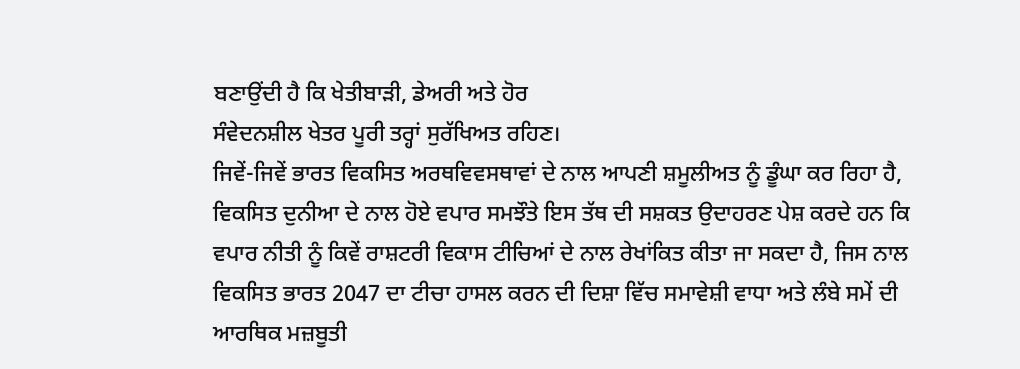ਬਣਾਉਂਦੀ ਹੈ ਕਿ ਖੇਤੀਬਾੜੀ, ਡੇਅਰੀ ਅਤੇ ਹੋਰ
ਸੰਵੇਦਨਸ਼ੀਲ ਖੇਤਰ ਪੂਰੀ ਤਰ੍ਹਾਂ ਸੁਰੱਖਿਅਤ ਰਹਿਣ।
ਜਿਵੇਂ-ਜਿਵੇਂ ਭਾਰਤ ਵਿਕਸਿਤ ਅਰਥਵਿਵਸਥਾਵਾਂ ਦੇ ਨਾਲ ਆਪਣੀ ਸ਼ਮੂਲੀਅਤ ਨੂੰ ਡੂੰਘਾ ਕਰ ਰਿਹਾ ਹੈ,
ਵਿਕਸਿਤ ਦੁਨੀਆ ਦੇ ਨਾਲ ਹੋਏ ਵਪਾਰ ਸਮਝੌਤੇ ਇਸ ਤੱਥ ਦੀ ਸਸ਼ਕਤ ਉਦਾਹਰਣ ਪੇਸ਼ ਕਰਦੇ ਹਨ ਕਿ
ਵਪਾਰ ਨੀਤੀ ਨੂੰ ਕਿਵੇਂ ਰਾਸ਼ਟਰੀ ਵਿਕਾਸ ਟੀਚਿਆਂ ਦੇ ਨਾਲ ਰੇਖਾਂਕਿਤ ਕੀਤਾ ਜਾ ਸਕਦਾ ਹੈ, ਜਿਸ ਨਾਲ
ਵਿਕਸਿਤ ਭਾਰਤ 2047 ਦਾ ਟੀਚਾ ਹਾਸਲ ਕਰਨ ਦੀ ਦਿਸ਼ਾ ਵਿੱਚ ਸਮਾਵੇਸ਼ੀ ਵਾਧਾ ਅਤੇ ਲੰਬੇ ਸਮੇਂ ਦੀ
ਆਰਥਿਕ ਮਜ਼ਬੂਤੀ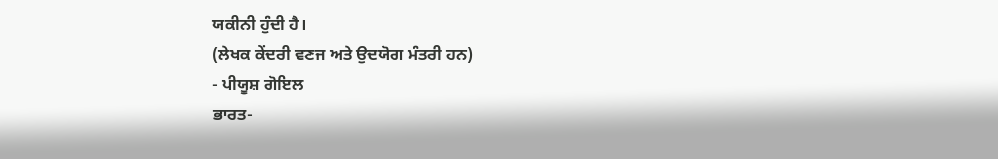ਯਕੀਨੀ ਹੁੰਦੀ ਹੈ।
(ਲੇਖਕ ਕੇਂਦਰੀ ਵਣਜ ਅਤੇ ਉਦਯੋਗ ਮੰਤਰੀ ਹਨ)
- ਪੀਯੂਸ਼ ਗੋਇਲ
ਭਾਰਤ-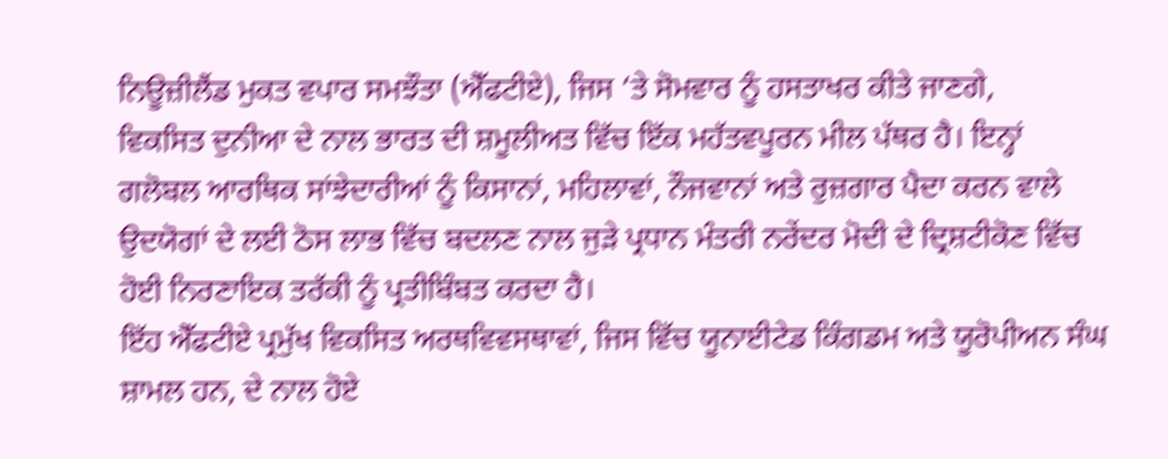ਨਿਊਜ਼ੀਲੈਂਡ ਮੁਕਤ ਵਪਾਰ ਸਮਝੌਤਾ (ਐੱਫਟੀਏ), ਜਿਸ ‘ਤੇ ਸੋਮਵਾਰ ਨੂੰ ਹਸਤਾਖਰ ਕੀਤੇ ਜਾਣਗੇ,
ਵਿਕਸਿਤ ਦੁਨੀਆ ਦੇ ਨਾਲ ਭਾਰਤ ਦੀ ਸ਼ਮੂਲੀਅਤ ਵਿੱਚ ਇੱਕ ਮਹੱਤਵਪੂਰਨ ਮੀਲ ਪੱਥਰ ਹੈ। ਇਨ੍ਹਾਂ
ਗਲੋਬਲ ਆਰਥਿਕ ਸਾਂਝੇਦਾਰੀਆਂ ਨੂੰ ਕਿਸਾਨਾਂ, ਮਹਿਲਾਵਾਂ, ਨੌਜਵਾਨਾਂ ਅਤੇ ਰੁਜ਼ਗਾਰ ਪੈਦਾ ਕਰਨ ਵਾਲੇ
ਉਦਯੋਗਾਂ ਦੇ ਲਈ ਠੋਸ ਲਾਭ ਵਿੱਚ ਬਦਲਣ ਨਾਲ ਜੁੜੇ ਪ੍ਰਧਾਨ ਮੰਤਰੀ ਨਰੇਂਦਰ ਮੋਦੀ ਦੇ ਦ੍ਰਿਸ਼ਟੀਕੋਣ ਵਿੱਚ
ਹੋਈ ਨਿਰਣਾਇਕ ਤਰੱਕੀ ਨੂੰ ਪ੍ਰਤੀਬਿੰਬਤ ਕਰਦਾ ਹੈ।
ਇੱਹ ਐੱਫਟੀਏ ਪ੍ਰਮੁੱਖ ਵਿਕਸਿਤ ਅਰਥਵਿਵਸਥਾਵਾਂ, ਜਿਸ ਵਿੱਚ ਯੂਨਾਈਟੇਡ ਕਿੰਗਡਮ ਅਤੇ ਯੂਰੋਪੀਅਨ ਸੰਘ
ਸ਼ਾਮਲ ਹਨ, ਦੇ ਨਾਲ ਹੋਏ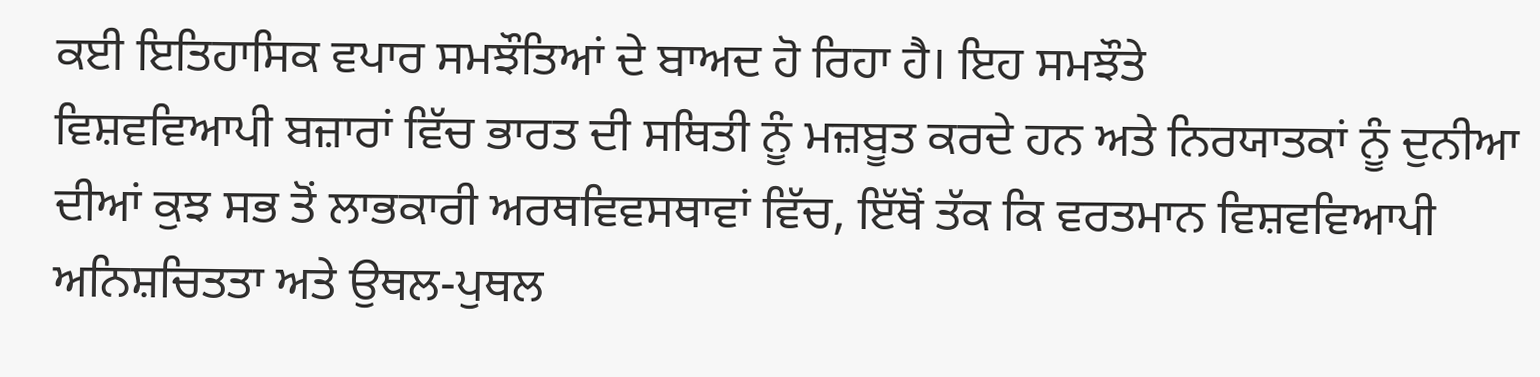ਕਈ ਇਤਿਹਾਸਿਕ ਵਪਾਰ ਸਮਝੌਤਿਆਂ ਦੇ ਬਾਅਦ ਹੋ ਰਿਹਾ ਹੈ। ਇਹ ਸਮਝੌਤੇ
ਵਿਸ਼ਵਵਿਆਪੀ ਬਜ਼ਾਰਾਂ ਵਿੱਚ ਭਾਰਤ ਦੀ ਸਥਿਤੀ ਨੂੰ ਮਜ਼ਬੂਤ ਕਰਦੇ ਹਨ ਅਤੇ ਨਿਰਯਾਤਕਾਂ ਨੂੰ ਦੁਨੀਆ
ਦੀਆਂ ਕੁਝ ਸਭ ਤੋਂ ਲਾਭਕਾਰੀ ਅਰਥਵਿਵਸਥਾਵਾਂ ਵਿੱਚ, ਇੱਥੋਂ ਤੱਕ ਕਿ ਵਰਤਮਾਨ ਵਿਸ਼ਵਵਿਆਪੀ
ਅਨਿਸ਼ਚਿਤਤਾ ਅਤੇ ਉਥਲ-ਪੁਥਲ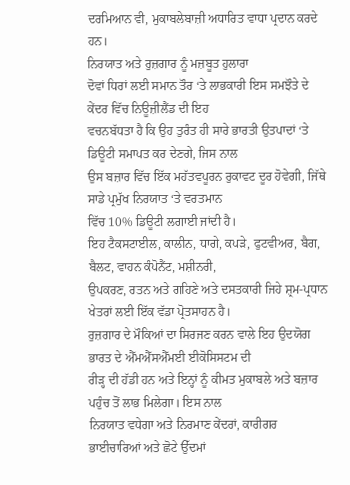ਦਰਮਿਆਨ ਵੀ, ਮੁਕਾਬਲੇਬਾਜ਼ੀ ਅਧਾਰਿਤ ਵਾਧਾ ਪ੍ਰਦਾਨ ਕਰਦੇ ਹਨ।
ਨਿਰਯਾਤ ਅਤੇ ਰੁਜ਼ਗਾਰ ਨੂੰ ਮਜ਼ਬੂਤ ਹੁਲਾਰਾ
ਦੋਵਾਂ ਧਿਰਾਂ ਲਈ ਸਮਾਨ ਤੌਰ ‘ਤੇ ਲਾਭਕਾਰੀ ਇਸ ਸਮਝੌਤੇ ਦੇ ਕੇਂਦਰ ਵਿੱਚ ਨਿਊਜ਼ੀਲੈਂਡ ਦੀ ਇਹ
ਵਚਨਬੱਧਤਾ ਹੈ ਕਿ ਉਹ ਤੁਰੰਤ ਹੀ ਸਾਰੇ ਭਾਰਤੀ ਉਤਪਾਦਾਂ ‘ਤੇ ਡਿਊਟੀ ਸਮਾਪਤ ਕਰ ਦੇਣਗੇ, ਜਿਸ ਨਾਲ
ਉਸ ਬਜ਼ਾਰ ਵਿੱਚ ਇੱਕ ਮਹੱਤਵਪੂਰਨ ਰੁਕਾਵਟ ਦੂਰ ਹੋਵੇਗੀ, ਜਿੱਥੇ ਸਾਡੇ ਪ੍ਰਮੁੱਖ ਨਿਰਯਾਤ ‘ਤੇ ਵਰਤਮਾਨ
ਵਿੱਚ 10% ਡਿਊਟੀ ਲਗਾਈ ਜਾਂਦੀ ਹੈ।
ਇਹ ਟੈਕਸਟਾਈਲ, ਕਾਲੀਨ, ਧਾਗੇ, ਕਪੜੇ, ਫੁਟਵੀਅਰ, ਬੈਗ, ਬੈਲਟ, ਵਾਹਨ ਕੰਪੋਨੈਂਟ, ਮਸ਼ੀਨਰੀ,
ਉਪਕਰਣ, ਰਤਨ ਅਤੇ ਗਹਿਣੇ ਅਤੇ ਦਸਤਕਾਰੀ ਜਿਹੇ ਸ਼੍ਰਮ-ਪ੍ਰਧਾਨ ਖੇਤਰਾਂ ਲਈ ਇੱਕ ਵੱਡਾ ਪ੍ਰੋਤਸਾਹਨ ਹੈ।
ਰੁਜ਼ਗਾਰ ਦੇ ਮੌਕਿਆਂ ਦਾ ਸਿਰਜਣ ਕਰਨ ਵਾਲੇ ਇਹ ਉਦਯੋਗ ਭਾਰਤ ਦੇ ਐੱਮਐੱਸਐੱਮਈ ਈਕੋਸਿਸਟਮ ਦੀ
ਰੀੜ੍ਹ ਦੀ ਹੱਡੀ ਹਨ ਅਤੇ ਇਨ੍ਹਾਂ ਨੂੰ ਕੀਮਤ ਮੁਕਾਬਲੇ ਅਤੇ ਬਜ਼ਾਰ ਪਹੁੰਚ ਤੋਂ ਲਾਭ ਮਿਲੇਗਾ। ਇਸ ਨਾਲ
ਨਿਰਯਾਤ ਵਧੇਗਾ ਅਤੇ ਨਿਰਮਾਣ ਕੇਂਦਰਾਂ, ਕਾਰੀਗਰ ਭਾਈਚਾਰਿਆਂ ਅਤੇ ਛੋਟੇ ਉੱਦਮਾਂ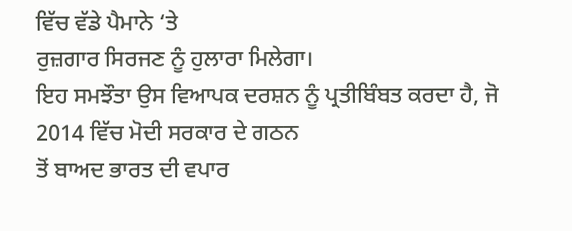ਵਿੱਚ ਵੱਡੇ ਪੈਮਾਨੇ ‘ਤੇ
ਰੁਜ਼ਗਾਰ ਸਿਰਜਣ ਨੂੰ ਹੁਲਾਰਾ ਮਿਲੇਗਾ।
ਇਹ ਸਮਝੌਤਾ ਉਸ ਵਿਆਪਕ ਦਰਸ਼ਨ ਨੂੰ ਪ੍ਰਤੀਬਿੰਬਤ ਕਰਦਾ ਹੈ, ਜੋ 2014 ਵਿੱਚ ਮੋਦੀ ਸਰਕਾਰ ਦੇ ਗਠਨ
ਤੋਂ ਬਾਅਦ ਭਾਰਤ ਦੀ ਵਪਾਰ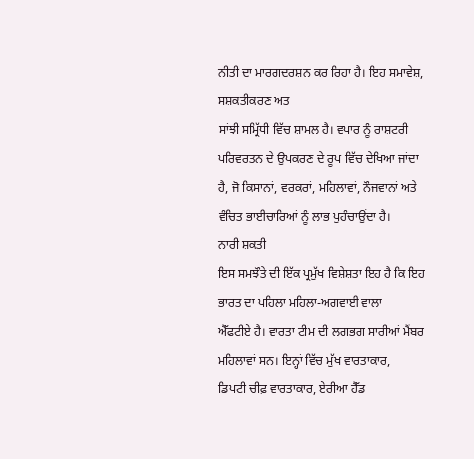ਨੀਤੀ ਦਾ ਮਾਰਗਦਰਸ਼ਨ ਕਰ ਰਿਹਾ ਹੈ। ਇਹ ਸਮਾਵੇਸ਼, ਸਸ਼ਕਤੀਕਰਣ ਅਤ
ਸਾਂਝੀ ਸਮ੍ਰਿੱਧੀ ਵਿੱਚ ਸ਼ਾਮਲ ਹੈ। ਵਪਾਰ ਨੂੰ ਰਾਸ਼ਟਰੀ ਪਰਿਵਰਤਨ ਦੇ ਉਪਕਰਣ ਦੇ ਰੂਪ ਵਿੱਚ ਦੇਖਿਆ ਜਾਂਦਾ
ਹੈ, ਜੋ ਕਿਸਾਨਾਂ, ਵਰਕਰਾਂ, ਮਹਿਲਾਵਾਂ, ਨੌਜਵਾਨਾਂ ਅਤੇ ਵੰਚਿਤ ਭਾਈਚਾਰਿਆਂ ਨੂੰ ਲਾਭ ਪੁਹੰਚਾਉਂਦਾ ਹੈ।
ਨਾਰੀ ਸ਼ਕਤੀ
ਇਸ ਸਮਝੌਤੇ ਦੀ ਇੱਕ ਪ੍ਰਮੁੱਖ ਵਿਸ਼ੇਸ਼ਤਾ ਇਹ ਹੈ ਕਿ ਇਹ ਭਾਰਤ ਦਾ ਪਹਿਲਾ ਮਹਿਲਾ-ਅਗਵਾਈ ਵਾਲਾ
ਐੱਫਟੀਏ ਹੈ। ਵਾਰਤਾ ਟੀਮ ਦੀ ਲਗਭਗ ਸਾਰੀਆਂ ਮੈਂਬਰ ਮਹਿਲਾਵਾਂ ਸਨ। ਇਨ੍ਹਾਂ ਵਿੱਚ ਮੁੱਖ ਵਾਰਤਾਕਾਰ,
ਡਿਪਟੀ ਚੀਫ਼ ਵਾਰਤਾਕਾਰ, ਏਰੀਆ ਹੈੱਡ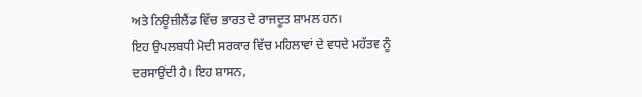ਅਤੇ ਨਿਊਜ਼ੀਲੈਂਡ ਵਿੱਚ ਭਾਰਤ ਦੇ ਰਾਜਦੂਤ ਸ਼ਾਮਲ ਹਨ।
ਇਹ ਉਪਲਬਧੀ ਮੋਦੀ ਸਰਕਾਰ ਵਿੱਚ ਮਹਿਲਾਵਾਂ ਦੇ ਵਧਦੇ ਮਹੱਤਵ ਨੂੰ ਦਰਸਾਉਂਦੀ ਹੈ। ਇਹ ਸ਼ਾਸਨ,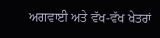ਅਗਵਾਈ ਅਤੇ ਵੱਖ-ਵੱਖ ਖੇਤਰਾਂ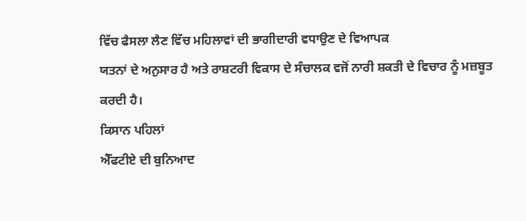ਵਿੱਚ ਫੈਸਲਾ ਲੈਣ ਵਿੱਚ ਮਹਿਲਾਵਾਂ ਦੀ ਭਾਗੀਦਾਰੀ ਵਧਾਉਣ ਦੇ ਵਿਆਪਕ
ਯਤਨਾਂ ਦੇ ਅਨੁਸਾਰ ਹੈ ਅਤੇ ਰਾਸ਼ਟਰੀ ਵਿਕਾਸ ਦੇ ਸੰਚਾਲਕ ਵਜੋਂ ਨਾਰੀ ਸ਼ਕਤੀ ਦੇ ਵਿਚਾਰ ਨੂੰ ਮਜ਼ਬੂਤ
ਕਰਦੀ ਹੈ।
ਕਿਸਾਨ ਪਹਿਲਾਂ
ਐੱਫਟੀਏ ਦੀ ਬੁਨਿਆਦ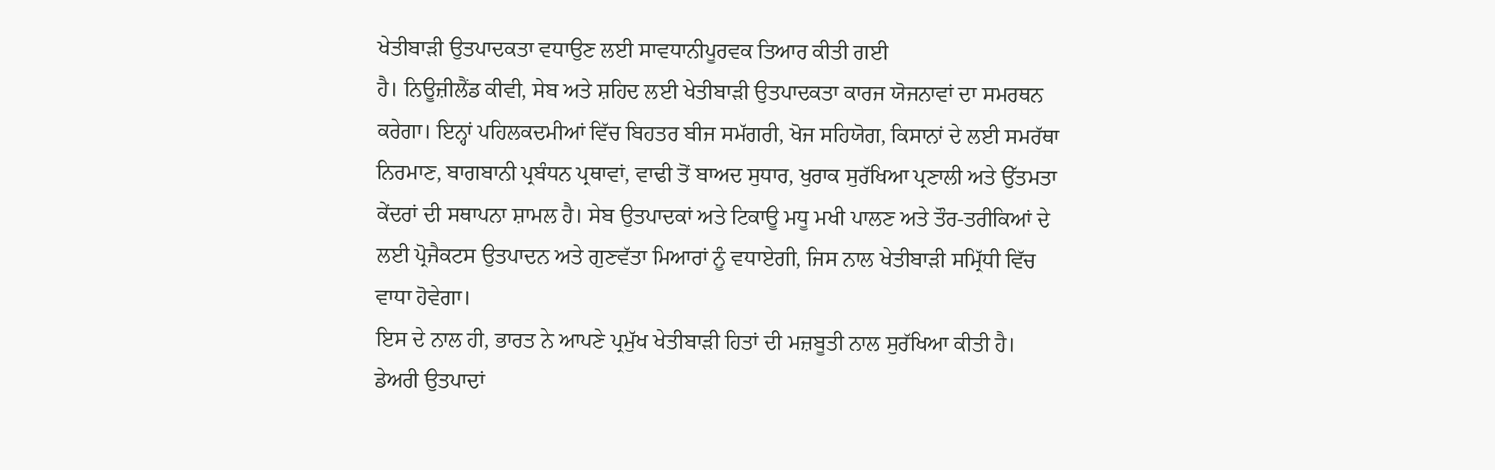ਖੇਤੀਬਾੜੀ ਉਤਪਾਦਕਤਾ ਵਧਾਉਣ ਲਈ ਸਾਵਧਾਨੀਪੂਰਵਕ ਤਿਆਰ ਕੀਤੀ ਗਈ
ਹੈ। ਨਿਊਜ਼ੀਲੈਂਡ ਕੀਵੀ, ਸੇਬ ਅਤੇ ਸ਼ਹਿਦ ਲਈ ਖੇਤੀਬਾੜੀ ਉਤਪਾਦਕਤਾ ਕਾਰਜ ਯੋਜਨਾਵਾਂ ਦਾ ਸਮਰਥਨ
ਕਰੇਗਾ। ਇਨ੍ਹਾਂ ਪਹਿਲਕਦਮੀਆਂ ਵਿੱਚ ਬਿਹਤਰ ਬੀਜ ਸਮੱਗਰੀ, ਖੋਜ ਸਹਿਯੋਗ, ਕਿਸਾਨਾਂ ਦੇ ਲਈ ਸਮਰੱਥਾ
ਨਿਰਮਾਣ, ਬਾਗਬਾਨੀ ਪ੍ਰਬੰਧਨ ਪ੍ਰਥਾਵਾਂ, ਵਾਢੀ ਤੋਂ ਬਾਅਦ ਸੁਧਾਰ, ਖੁਰਾਕ ਸੁਰੱਖਿਆ ਪ੍ਰਣਾਲੀ ਅਤੇ ਉੱਤਮਤਾ
ਕੇਂਦਰਾਂ ਦੀ ਸਥਾਪਨਾ ਸ਼ਾਮਲ ਹੈ। ਸੇਬ ਉਤਪਾਦਕਾਂ ਅਤੇ ਟਿਕਾਊ ਮਧੂ ਮਖੀ ਪਾਲਣ ਅਤੇ ਤੌਰ-ਤਰੀਕਿਆਂ ਦੇ
ਲਈ ਪ੍ਰੋਜੈਕਟਸ ਉਤਪਾਦਨ ਅਤੇ ਗੁਣਵੱਤਾ ਮਿਆਰਾਂ ਨੂੰ ਵਧਾਏਗੀ, ਜਿਸ ਨਾਲ ਖੇਤੀਬਾੜੀ ਸਮ੍ਰਿੱਧੀ ਵਿੱਚ
ਵਾਧਾ ਹੋਵੇਗਾ।
ਇਸ ਦੇ ਨਾਲ ਹੀ, ਭਾਰਤ ਨੇ ਆਪਣੇ ਪ੍ਰਮੁੱਖ ਖੇਤੀਬਾੜੀ ਹਿਤਾਂ ਦੀ ਮਜ਼ਬੂਤੀ ਨਾਲ ਸੁਰੱਖਿਆ ਕੀਤੀ ਹੈ।
ਡੇਅਰੀ ਉਤਪਾਦਾਂ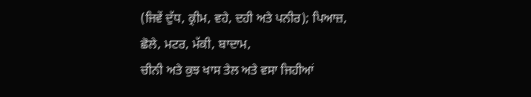(ਜਿਵੇਂ ਦੁੱਧ, ਕ੍ਰੀਮ, ਵਹੇ, ਦਹੀ ਅਤੇ ਪਨੀਰ); ਪਿਆਜ਼, ਛੋਲੇ, ਮਟਰ, ਮੱਕੀ, ਬਾਦਾਮ,
ਚੀਨੀ ਅਤੇ ਕੁਝ ਖਾਸ ਤੇਲ ਅਤੇ ਵਸਾ ਜਿਹੀਆਂ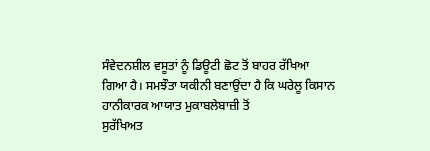ਸੰਵੇਦਨਸ਼ੀਲ ਵਸੂਤਾਂ ਨੂੰ ਡਿਊਟੀ ਛੋਟ ਤੋਂ ਬਾਹਰ ਰੱਖਿਆ
ਗਿਆ ਹੈ। ਸਮਝੌਤਾ ਯਕੀਨੀ ਬਣਾਉਂਦਾ ਹੈ ਕਿ ਘਰੇਲੂ ਕਿਸਾਨ ਹਾਨੀਕਾਰਕ ਆਯਾਤ ਮੁਕਾਬਲੇਬਾਜ਼ੀ ਤੋਂ
ਸੁਰੱਖਿਅਤ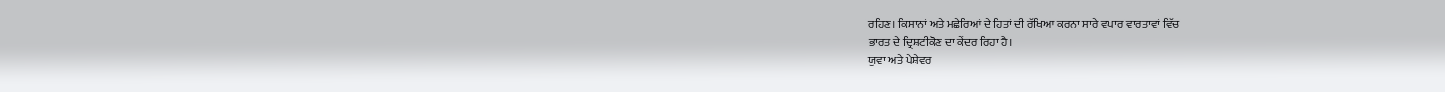ਰਹਿਣ। ਕਿਸਾਨਾਂ ਅਤੇ ਮਛੇਰਿਆਂ ਦੇ ਹਿਤਾਂ ਦੀ ਰੱਖਿਆ ਕਰਨਾ ਸਾਰੇ ਵਪਾਰ ਵਾਰਤਾਵਾਂ ਵਿੱਚ
ਭਾਰਤ ਦੇ ਦ੍ਰਿਸ਼ਟੀਕੋਣ ਦਾ ਕੇਂਦਰ ਰਿਹਾ ਹੈ।
ਯੁਵਾ ਅਤੇ ਪੇਸ਼ੇਵਰ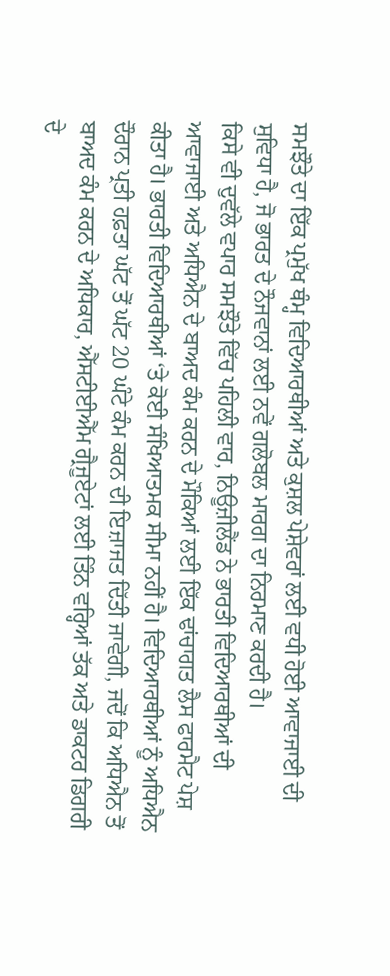ਸਮਝੌਤੇ ਦਾ ਇੱਕ ਪ੍ਰਮੁੱਖ ਥੰਮ੍ਹ ਵਿਦਿਆਰਥੀਆਂ ਅਤੇ ਕੁਸ਼ਲ ਪੇਸ਼ੇਵਰਾਂ ਲਈ ਵਧੀ ਹੋਈ ਆਵਾਜਾਈ ਦੀ
ਸੁਵਿਧਾ ਹੈ, ਜੋ ਭਾਰਤ ਦੇ ਨੌਜਵਾਨਾਂ ਲਈ ਨਵੇਂ ਗਲੋਬਲ ਮਾਰਗ ਦਾ ਨਿਰਮਾਣ ਕਰਦੀ ਹੈ।
ਕਿਸੇ ਵੀ ਦੁਵੱਲੇ ਵਪਾਰ ਸਮਝੌਤੇ ਵਿੱਚ ਪਹਿਲੀ ਵਾਰ, ਨਿਊਜ਼ੀਲੈਂਡ ਨੇ ਭਾਰਤੀ ਵਿਦਿਆਰਥੀਆਂ ਦੀ
ਆਵਾਜਾਈ ਅਤੇ ਅਧਿਐਨ ਦੇ ਬਾਅਦ ਕੰਮ ਕਰਨ ਦੇ ਮੌਕਿਆਂ ਲਈ ਇੱਕ ਢਾਂਚਾਗਤ ਲੈਸ ਫਾਰਮੈਟ ਪੇਸ਼
ਕੀਤਾ ਹੈ। ਭਾਰਤੀ ਵਿਦਿਆਰਥੀਆਂ ‘ਤੇ ਕੋਈ ਸੰਖਿਆਤਮਕ ਸੀਮਾ ਨਹੀਂ ਹੈ। ਵਿਦਿਆਰਥੀਆਂ ਨੂੰ ਅਧਿਐਨ
ਦੌਰਾਨ ਪ੍ਰਤੀ ਹਫ਼ਤਾ ਘੱਟ ਤੋਂ ਘੱਟ 20 ਘੰਟੇ ਕੰਮ ਕਰਨ ਦੀ ਇਜ਼ਾਜਤ ਦਿੱਤੀ ਜਾਵੇਗੀ, ਜਦੋਂ ਕਿ ਅਧਿਐਨ ਤੋਂ
ਬਾਅਦ ਕੰਮ ਕਰਨ ਦੇ ਅਧਿਕਾਰ, ਐੱਸਟੀਈਐੱਮ ਗ੍ਰੈਜੂਏਟਾਂ ਲਈ ਤਿੰਨ ਵਰ੍ਹਿਆਂ ਤੱਕ ਅਤੇ ਡਾਕਟਰ ਡਿਗਰੀ
ਦੇ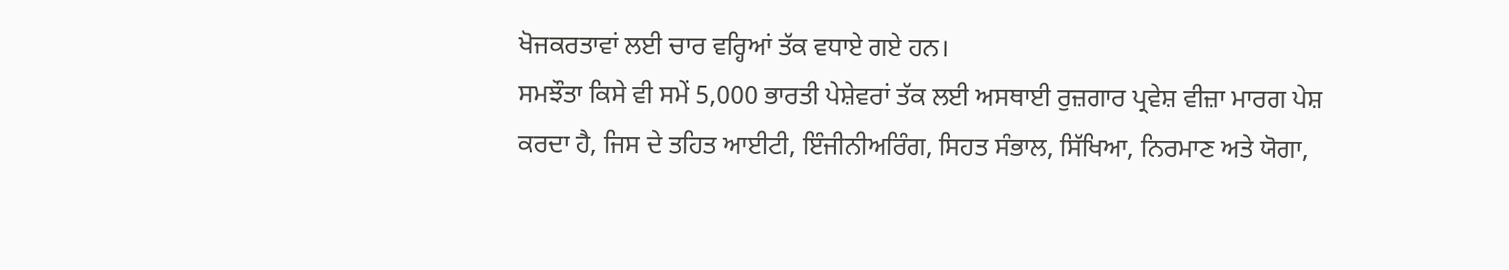ਖੋਜਕਰਤਾਵਾਂ ਲਈ ਚਾਰ ਵਰ੍ਹਿਆਂ ਤੱਕ ਵਧਾਏ ਗਏ ਹਨ।
ਸਮਝੌਤਾ ਕਿਸੇ ਵੀ ਸਮੇਂ 5,000 ਭਾਰਤੀ ਪੇਸ਼ੇਵਰਾਂ ਤੱਕ ਲਈ ਅਸਥਾਈ ਰੁਜ਼ਗਾਰ ਪ੍ਰਵੇਸ਼ ਵੀਜ਼ਾ ਮਾਰਗ ਪੇਸ਼
ਕਰਦਾ ਹੈ, ਜਿਸ ਦੇ ਤਹਿਤ ਆਈਟੀ, ਇੰਜੀਨੀਅਰਿੰਗ, ਸਿਹਤ ਸੰਭਾਲ, ਸਿੱਖਿਆ, ਨਿਰਮਾਣ ਅਤੇ ਯੋਗਾ,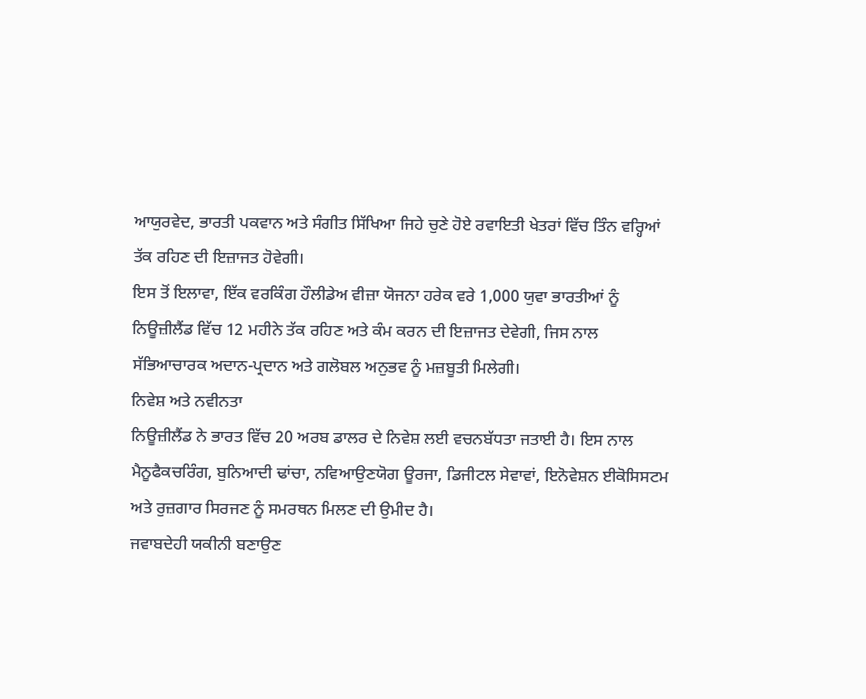ਆਯੁਰਵੇਦ, ਭਾਰਤੀ ਪਕਵਾਨ ਅਤੇ ਸੰਗੀਤ ਸਿੱਖਿਆ ਜਿਹੇ ਚੁਣੇ ਹੋਏ ਰਵਾਇਤੀ ਖੇਤਰਾਂ ਵਿੱਚ ਤਿੰਨ ਵਰ੍ਹਿਆਂ
ਤੱਕ ਰਹਿਣ ਦੀ ਇਜ਼ਾਜਤ ਹੋਵੇਗੀ।
ਇਸ ਤੋਂ ਇਲਾਵਾ, ਇੱਕ ਵਰਕਿੰਗ ਹੌਲੀਡੇਅ ਵੀਜ਼ਾ ਯੋਜਨਾ ਹਰੇਕ ਵਰੇ 1,000 ਯੁਵਾ ਭਾਰਤੀਆਂ ਨੂੰ
ਨਿਊਜ਼ੀਲੈਂਡ ਵਿੱਚ 12 ਮਹੀਨੇ ਤੱਕ ਰਹਿਣ ਅਤੇ ਕੰਮ ਕਰਨ ਦੀ ਇਜ਼ਾਜਤ ਦੇਵੇਗੀ, ਜਿਸ ਨਾਲ
ਸੱਭਿਆਚਾਰਕ ਅਦਾਨ-ਪ੍ਰਦਾਨ ਅਤੇ ਗਲੋਬਲ ਅਨੁਭਵ ਨੂੰ ਮਜ਼ਬੂਤੀ ਮਿਲੇਗੀ।
ਨਿਵੇਸ਼ ਅਤੇ ਨਵੀਨਤਾ
ਨਿਊਜ਼ੀਲੈਂਡ ਨੇ ਭਾਰਤ ਵਿੱਚ 20 ਅਰਬ ਡਾਲਰ ਦੇ ਨਿਵੇਸ਼ ਲਈ ਵਚਨਬੱਧਤਾ ਜਤਾਈ ਹੈ। ਇਸ ਨਾਲ
ਮੈਨੂਫੈਕਚਰਿੰਗ, ਬੁਨਿਆਦੀ ਢਾਂਚਾ, ਨਵਿਆਉਣਯੋਗ ਊਰਜਾ, ਡਿਜੀਟਲ ਸੇਵਾਵਾਂ, ਇਨੋਵੇਸ਼ਨ ਈਕੋਸਿਸਟਮ
ਅਤੇ ਰੁਜ਼ਗਾਰ ਸਿਰਜਣ ਨੂੰ ਸਮਰਥਨ ਮਿਲਣ ਦੀ ਉਮੀਦ ਹੈ।
ਜਵਾਬਦੇਹੀ ਯਕੀਨੀ ਬਣਾਉਣ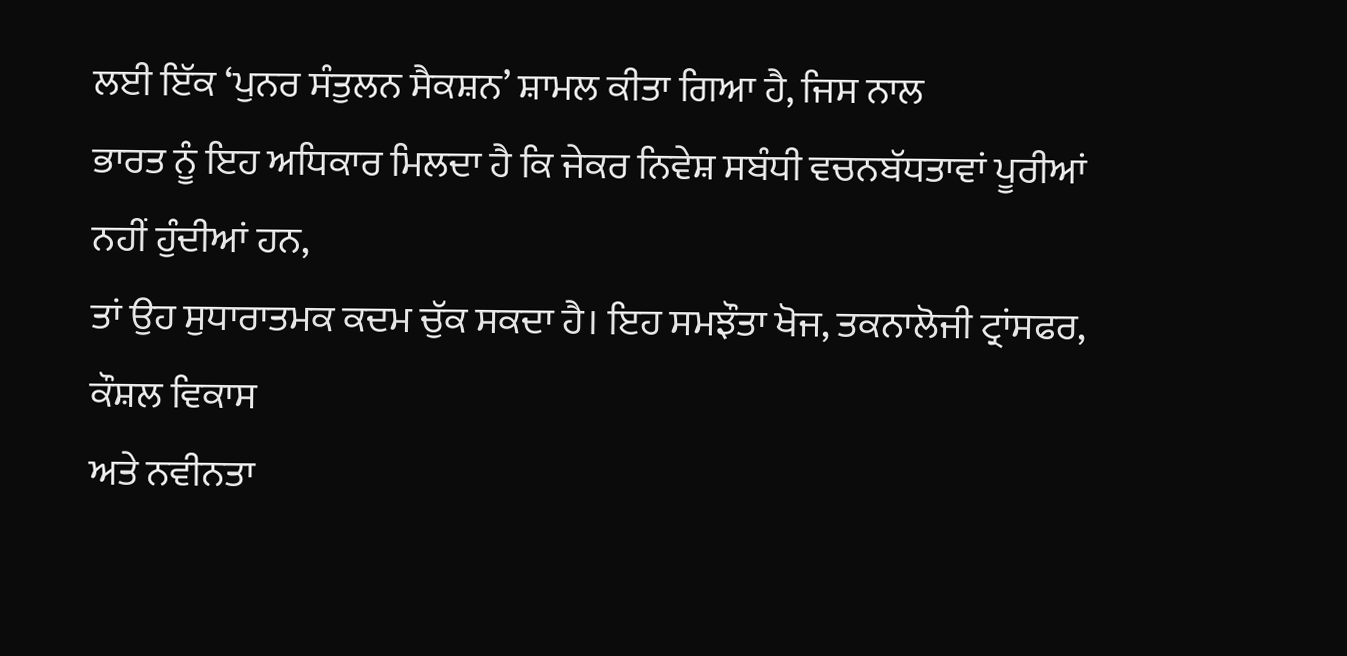ਲਈ ਇੱਕ ‘ਪੁਨਰ ਸੰਤੁਲਨ ਸੈਕਸ਼ਨ’ ਸ਼ਾਮਲ ਕੀਤਾ ਗਿਆ ਹੈ, ਜਿਸ ਨਾਲ
ਭਾਰਤ ਨੂੰ ਇਹ ਅਧਿਕਾਰ ਮਿਲਦਾ ਹੈ ਕਿ ਜੇਕਰ ਨਿਵੇਸ਼ ਸਬੰਧੀ ਵਚਨਬੱਧਤਾਵਾਂ ਪੂਰੀਆਂ ਨਹੀਂ ਹੁੰਦੀਆਂ ਹਨ,
ਤਾਂ ਉਹ ਸੁਧਾਰਾਤਮਕ ਕਦਮ ਚੁੱਕ ਸਕਦਾ ਹੈ। ਇਹ ਸਮਝੌਤਾ ਖੋਜ, ਤਕਨਾਲੋਜੀ ਟ੍ਰਾਂਸਫਰ, ਕੌਸ਼ਲ ਵਿਕਾਸ
ਅਤੇ ਨਵੀਨਤਾ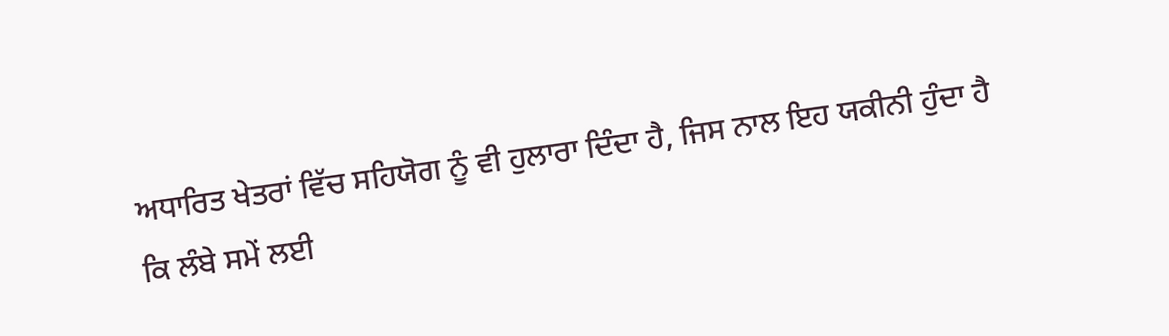ਅਧਾਰਿਤ ਖੇਤਰਾਂ ਵਿੱਚ ਸਹਿਯੋਗ ਨੂੰ ਵੀ ਹੁਲਾਰਾ ਦਿੰਦਾ ਹੈ, ਜਿਸ ਨਾਲ ਇਹ ਯਕੀਨੀ ਹੁੰਦਾ ਹੈ
ਕਿ ਲੰਬੇ ਸਮੇਂ ਲਈ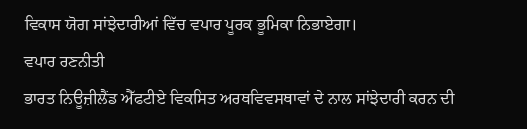ਵਿਕਾਸ ਯੋਗ ਸਾਂਝੇਦਾਰੀਆਂ ਵਿੱਚ ਵਪਾਰ ਪੂਰਕ ਭੂਮਿਕਾ ਨਿਭਾਏਗਾ।
ਵਪਾਰ ਰਣਨੀਤੀ
ਭਾਰਤ ਨਿਊਜ਼ੀਲੈਂਡ ਐੱਫਟੀਏ ਵਿਕਸਿਤ ਅਰਥਵਿਵਸਥਾਵਾਂ ਦੇ ਨਾਲ ਸਾਂਝੇਦਾਰੀ ਕਰਨ ਦੀ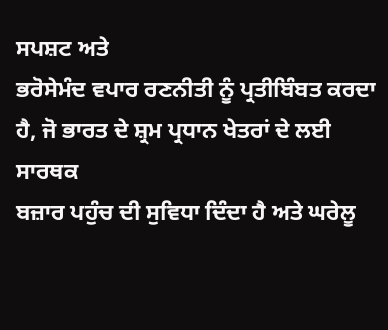ਸਪਸ਼ਟ ਅਤੇ
ਭਰੋਸੇਮੰਦ ਵਪਾਰ ਰਣਨੀਤੀ ਨੂੰ ਪ੍ਰਤੀਬਿੰਬਤ ਕਰਦਾ ਹੈ, ਜੋ ਭਾਰਤ ਦੇ ਸ਼੍ਰਮ ਪ੍ਰਧਾਨ ਖੇਤਰਾਂ ਦੇ ਲਈ ਸਾਰਥਕ
ਬਜ਼ਾਰ ਪਹੁੰਚ ਦੀ ਸੁਵਿਧਾ ਦਿੰਦਾ ਹੈ ਅਤੇ ਘਰੇਲੂ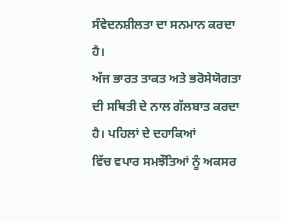ਸੰਵੇਦਨਸ਼ੀਲਤਾ ਦਾ ਸਨਮਾਨ ਕਰਦਾ ਹੈ।
ਅੱਜ ਭਾਰਤ ਤਾਕਤ ਅਤੇ ਭਰੋਸੇਯੋਗਤਾ ਦੀ ਸਥਿਤੀ ਦੇ ਨਾਲ ਗੱਲਬਾਤ ਕਰਦਾ ਹੈ। ਪਹਿਲਾਂ ਦੇ ਦਹਾਕਿਆਂ
ਵਿੱਚ ਵਪਾਰ ਸਮਝੌਤਿਆਂ ਨੂੰ ਅਕਸਰ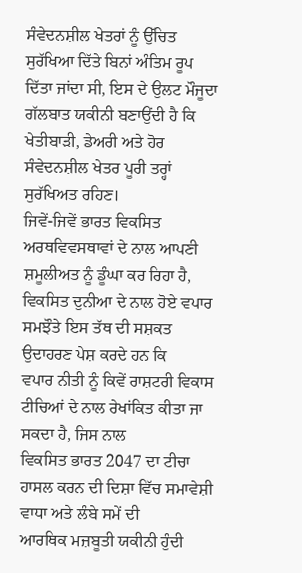ਸੰਵੇਦਨਸ਼ੀਲ ਖੇਤਰਾਂ ਨੂੰ ਉੱਚਿਤ ਸੁਰੱਖਿਆ ਦਿੱਤੇ ਬਿਨਾਂ ਅੰਤਿਮ ਰੂਪ
ਦਿੱਤਾ ਜਾਂਦਾ ਸੀ, ਇਸ ਦੇ ਉਲਟ ਮੌਜੂਦਾ ਗੱਲਬਾਤ ਯਕੀਨੀ ਬਣਾਉਂਦੀ ਹੈ ਕਿ ਖੇਤੀਬਾੜੀ, ਡੇਅਰੀ ਅਤੇ ਹੋਰ
ਸੰਵੇਦਨਸ਼ੀਲ ਖੇਤਰ ਪੂਰੀ ਤਰ੍ਹਾਂ ਸੁਰੱਖਿਅਤ ਰਹਿਣ।
ਜਿਵੇਂ-ਜਿਵੇਂ ਭਾਰਤ ਵਿਕਸਿਤ ਅਰਥਵਿਵਸਥਾਵਾਂ ਦੇ ਨਾਲ ਆਪਣੀ ਸ਼ਮੂਲੀਅਤ ਨੂੰ ਡੂੰਘਾ ਕਰ ਰਿਹਾ ਹੈ,
ਵਿਕਸਿਤ ਦੁਨੀਆ ਦੇ ਨਾਲ ਹੋਏ ਵਪਾਰ ਸਮਝੌਤੇ ਇਸ ਤੱਥ ਦੀ ਸਸ਼ਕਤ ਉਦਾਹਰਣ ਪੇਸ਼ ਕਰਦੇ ਹਨ ਕਿ
ਵਪਾਰ ਨੀਤੀ ਨੂੰ ਕਿਵੇਂ ਰਾਸ਼ਟਰੀ ਵਿਕਾਸ ਟੀਚਿਆਂ ਦੇ ਨਾਲ ਰੇਖਾਂਕਿਤ ਕੀਤਾ ਜਾ ਸਕਦਾ ਹੈ, ਜਿਸ ਨਾਲ
ਵਿਕਸਿਤ ਭਾਰਤ 2047 ਦਾ ਟੀਚਾ ਹਾਸਲ ਕਰਨ ਦੀ ਦਿਸ਼ਾ ਵਿੱਚ ਸਮਾਵੇਸ਼ੀ ਵਾਧਾ ਅਤੇ ਲੰਬੇ ਸਮੇਂ ਦੀ
ਆਰਥਿਕ ਮਜ਼ਬੂਤੀ ਯਕੀਨੀ ਹੁੰਦੀ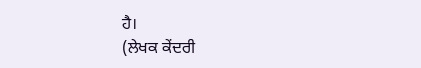ਹੈ।
(ਲੇਖਕ ਕੇਂਦਰੀ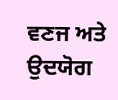ਵਣਜ ਅਤੇ ਉਦਯੋਗ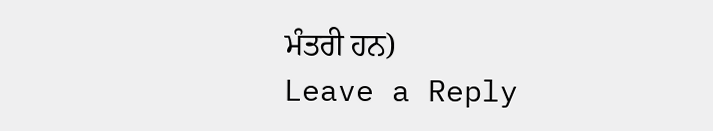ਮੰਤਰੀ ਹਨ)
Leave a Reply